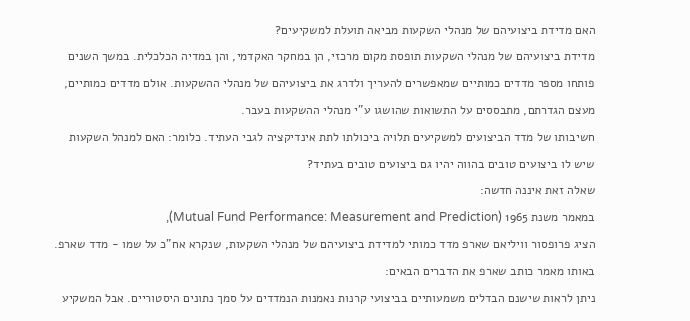האם מדידת ביצועיהם של מנהלי השקעות מביאה תועלת למשקיעים?
מדידת ביצועיהם של מנהלי השקעות תופסת מקום מרכזי, הן במחקר האקדמי, והן במדיה הכלכלית. במשך השנים פותחו מספר מדדים כמותיים שמאפשרים להעריך ולדרג את ביצועיהם של מנהלי ההשקעות. אולם מדדים כמותיים, מעצם הגדרתם, מתבססים על התשואות שהושגו ע"י מנהלי ההשקעות בעבר.
חשיבותו של מדד הביצועים למשקיעים תלויה ביכולתו לתת אינדיקציה לגבי העתיד. כלומר: האם למנהל השקעות שיש לו ביצועים טובים בהווה יהיו גם ביצועים טובים בעתיד?
שאלה זאת איננה חדשה:
במאמר משנת 1965 (Mutual Fund Performance: Measurement and Prediction),
הציג פרופסור וויליאם שארפ מדד כמותי למדידת ביצועיהם של מנהלי השקעות, שנקרא אח"כ על שמו - מדד שארפ.
באותו מאמר כותב שארפ את הדברים הבאים:
ניתן לראות שישנם הבדלים משמעותיים בביצועי קרנות נאמנות הנמדדים על סמך נתונים היסטוריים. אבל המשקיע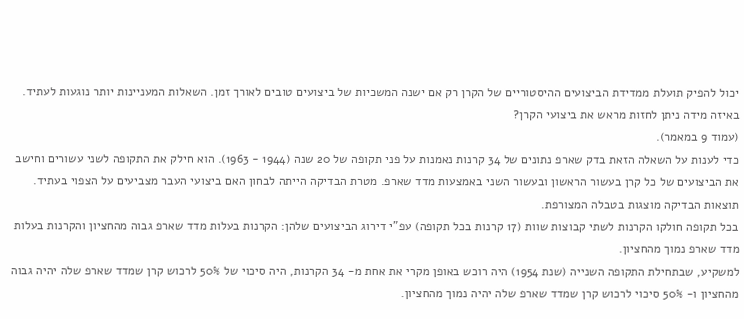יכול להפיק תועלת ממדידת הביצועים ההיסטוריים של הקרן רק אם ישנה המשכיות של ביצועים טובים לאורך זמן. השאלות המעניינות יותר נוגעות לעתיד. באיזה מידה ניתן לחזות מראש את ביצועי הקרן?
(עמוד 9 במאמר).
כדי לענות על השאלה הזאת בדק שארפ נתונים של 34 קרנות נאמנות על פני תקופה של 20 שנה (1944 - 1963). הוא חילק את התקופה לשני עשורים וחישב את הביצועים של כל קרן בעשור הראשון ובעשור השני באמצעות מדד שארפ. מטרת הבדיקה הייתה לבחון האם ביצועי העבר מצביעים על הצפוי בעתיד.
תוצאות הבדיקה מוצגות בטבלה המצורפת.
בכל תקופה חולקו הקרנות לשתי קבוצות שוות (17 קרנות בכל תקופה) עפ"י דירוג הביצועים שלהן: הקרנות בעלות מדד שארפ גבוה מהחציון והקרנות בעלות מדד שארפ נמוך מהחציון.
למשקיע, שבתחילת התקופה השנייה (שנת 1954) היה רוכש באופן מקרי את אחת מ- 34 הקרנות, היה סיכוי של 50% לרכוש קרן שמדד שארפ שלה יהיה גבוה מהחציון ו- 50% סיכוי לרכוש קרן שמדד שארפ שלה יהיה נמוך מהחציון.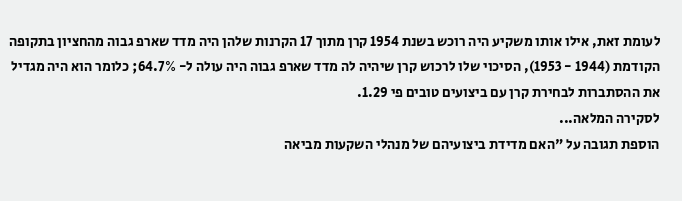לעומת זאת, אילו אותו משקיע היה רוכש בשנת 1954 קרן מתוך 17 הקרנות שלהן היה מדד שארפ גבוה מהחציון בתקופה הקודמת (1944 - 1953), הסיכוי שלו לרכוש קרן שיהיה לה מדד שארפ גבוה היה עולה ל- 64.7%; כלומר הוא היה מגדיל את ההסתברות לבחירת קרן עם ביצועים טובים פי 1.29.
לסקירה המלאה...
הוספת תגובה על "האם מדידת ביצועיהם של מנהלי השקעות מביאה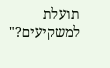תועלת למשקיעים?"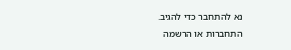נא להתחבר כדי להגיב.
התחברות או הרשמה